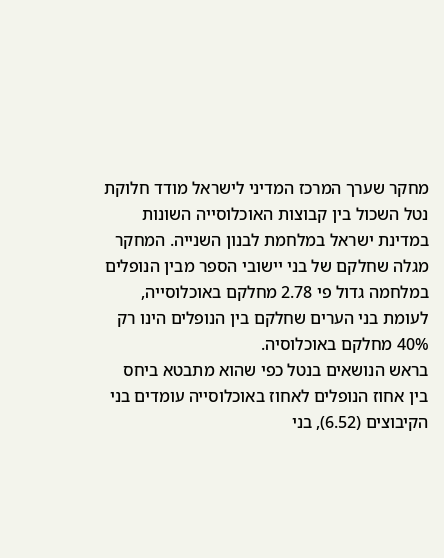מחקר שערך המרכז המדיני לישראל מודד חלוקת נטל השכול בין קבוצות האוכלוסייה השונות במדינת ישראל במלחמת לבנון השנייה. המחקר מגלה שחלקם של בני יישובי הספר מבין הנופלים במלחמה גדול פי 2.78 מחלקם באוכלוסייה, לעומת בני הערים שחלקם בין הנופלים הינו רק 40% מחלקם באוכלוסיה.
בראש הנושאים בנטל כפי שהוא מתבטא ביחס בין אחוז הנופלים לאחוז באוכלוסייה עומדים בני הקיבוצים (6.52), בני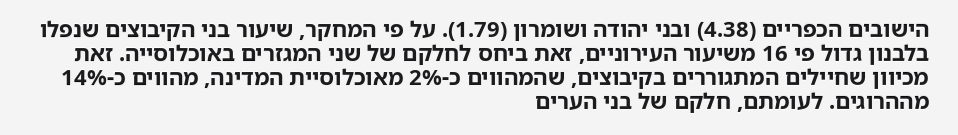הישובים הכפריים (4.38) ובני יהודה ושומרון (1.79). על פי המחקר, שיעור בני הקיבוצים שנפלו בלבנון גדול פי 16 משיעור העירוניים, זאת ביחס לחלקם של שני המגזרים באוכלוסייה. זאת מכיוון שחיילים המתגוררים בקיבוצים, שהמהווים כ-2% מאוכלוסיית המדינה, מהווים כ-14% מההרוגים. לעומתם, חלקם של בני הערים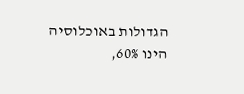הגדולות באוכלוסיה הינו 60%,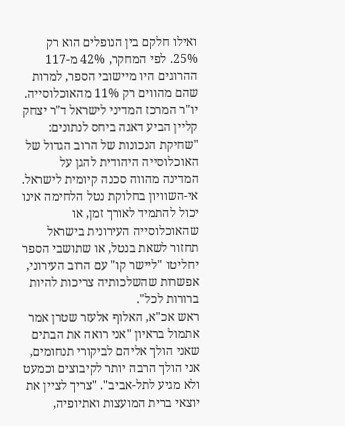ואילו חלקם בין הנופלים הוא רק 25%. לפי המחקר, 42% מ-117 ההרוגים היו מיישובי הספר, למרות שהם מהווים רק 11% מהאוכלוסייה.
יו"ר המרכז המדיני לישראל ד"ר יצחק קליין הביע דאגה ביחס לנתונים: "שחיקת הנכונות של הרוב הגדול של האוכלוסייה היהודית להגן על המדינה מהווה סכנה קיומית לישראל. אי-השוויון בחלוקת נטל הלחימה אינו יכול להתמיד לאורך זמן, או שהאוכלוסייה העירונית בישראל תחזור לשאת בנטל, או שתושבי הספר יחליטו "ליישר קו" עם הרוב העירוני, אפשרות שהשלכותיה צריכות להיות ברורות לכל".
ראש אכ"א, האלוף אלעזר שטרן אמר אתמול בראיון "אני רואה את הבתים שאני הולך אליהם לביקורי תנחומים, אני הולך הרבה יותר לקיבוצים וכמעט ולא מגיע לתל-אביב". "צריך לציין את יוצאי ברית המועצות ואתיופיה,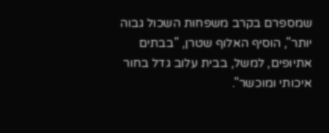שמספרם בקרב משפחות השכול גבוה יותר", הוסיף האלוף שטרן, "בבתים אתיופים, למשל, בבית עלוב גדל בחור איכותי ומוכשר".